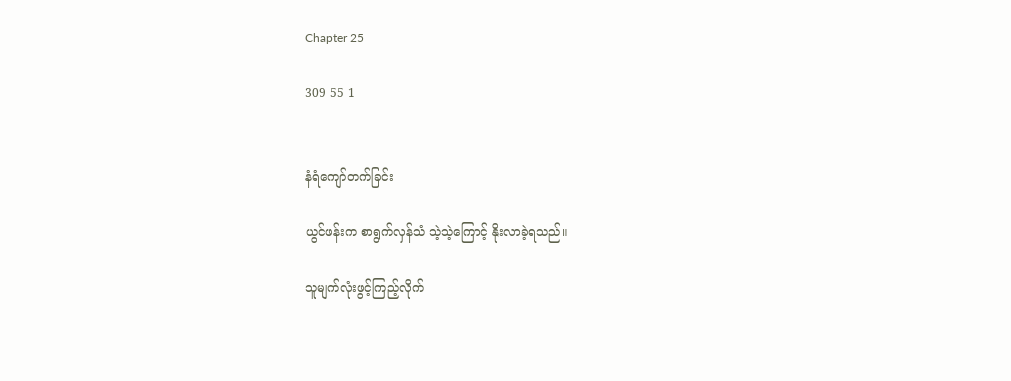Chapter 25

309 55 1


နံရံကျော်တက်ခြင်း

ယွင်ဖန်းက စာရွက်လှန်သံ သဲ့သဲ့ကြောင့် နိုးလာခဲ့ရသည်။

သူမျက်လုံးဖွင့်ကြည့်လိုက်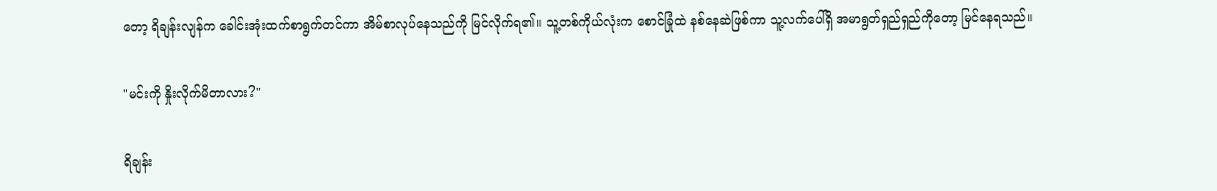တော့ ရိချန်းလျန်က ခေါင်းအုံးထက်စာရွက်တင်ကာ အိမ်စာလုပ်နေသည်ကို မြင်လိုက်ရ၏။ သူ့တစ်ကိုယ်လုံးက စောင်ခြုံထဲ နစ်နေဆဲဖြစ်ကာ သူ့လက်ပေါ်ရှိ အမာရွတ်ရှည်ရှည်ကိုတော့ မြင်နေရသည်။

"မင်းကို နှိုးလိုက်မိတာလား?"

ရိချန်း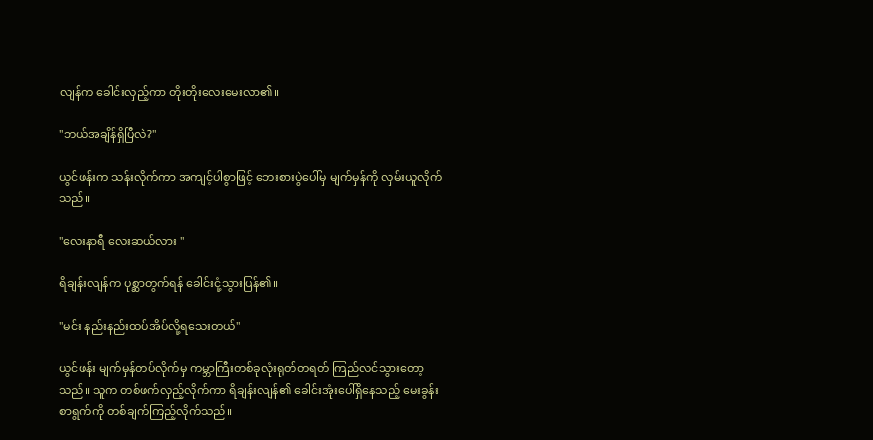လျန်က ခေါင်းလှည့်ကာ တိုးတိုးလေးမေးလာ၏။

"ဘယ်အချိန်ရှိပြီလဲ?"

ယွင်ဖန်းက သန်းလိုက်ကာ အကျင့်ပါစွာဖြင့် ဘေးစားပွဲပေါ်မှ မျက်မှန်ကို လှမ်းယူလိုက်သည်။

"လေးနာရီ လေးဆယ်လား "

ရိချန်းလျန်က ‌ပုစ္ဆာတွက်ရန် ခေါင်းငုံ့သွားပြန်၏။

"မင်း နည်းနည်းထပ်အိပ်လို့ရသေးတယ်"

ယွင်ဖန်း မျက်မှန်တပ်လိုက်မှ ကမ္ဘာကြီးတစ်ခုလုံးရုတ်တရတ် ကြည်လင်သွားတော့သည်။ သူက ‌တစ်ဖက်လှည့်လိုက်ကာ ရိချန်းလျန်၏ ခေါင်းအုံးပေါ်ရှိနေသည့် မေးခွန်းစာရွက်ကို တစ်ချက်ကြည့်လိုက်သည်။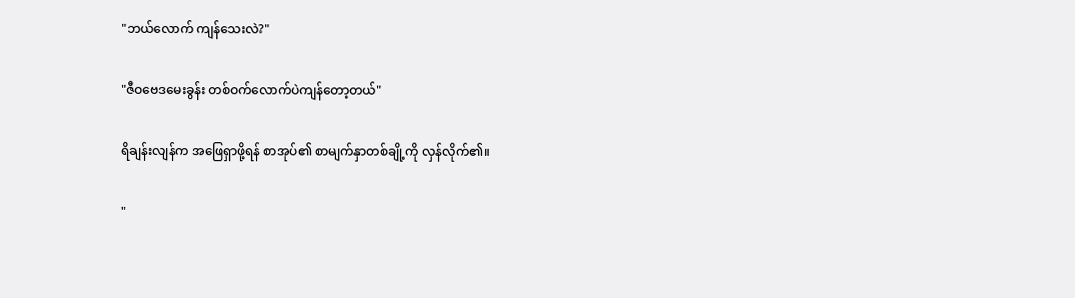"ဘယ်လောက် ကျန်သေးလဲ?"

"ဇီဝဗေဒမေးခွန်း တစ်ဝက်လောက်ပဲကျန်တော့တယ်"

ရိချန်းလျန်က အဖြေရှာဖို့ရန် စာအုပ်၏ စာမျက်နှာတစ်ချို့ကို လှန်လိုက်၏။

"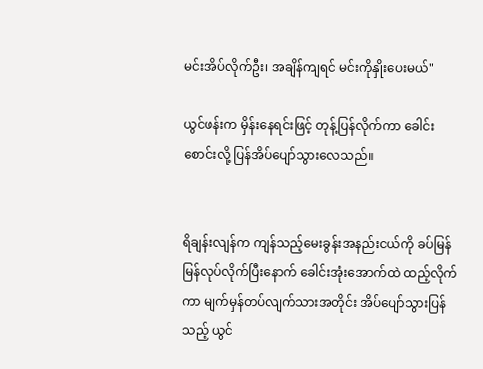မင်းအိပ်လိုက်ဦး၊ အချိန်ကျရင် မင်းကိုနှိုးပေးမယ်"

ယွင်ဖန်းက မှိန်းနေရင်းဖြင့် တုန့်ပြန်လိုက်ကာ ခေါင်းစောင်းလို့ ပြန်အိပ်ပျော်သွားလေသည်။


ရိချန်းလျန်က ကျန်သည့်မေးခွန်းအ‌နည်းငယ်ကို ခပ်မြန်မြန်လုပ်လိုက်ပြီးနောက် ခေါင်းအုံးအောက်ထဲ ထည့်လိုက်ကာ မျက်မှန်တပ်လျက်သားအတိုင်း အိပ်ပျော်သွားပြန်သည့် ယွင်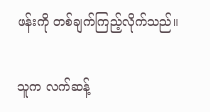ဖန်းကို တစ်ချက်ကြည့်လိုက်သည်။

သူက လက်ဆန့်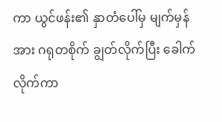ကာ ယွင်ဖန်း၏ နှာတံပေါ်မှ မျက်မှန်အား ဂရုတစိုက် ချွတ်လိုက်ပြီး ခေါက်လိုက်ကာ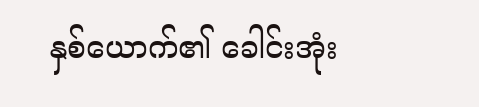နှစ်ယောက်၏ ခေါင်းအုံး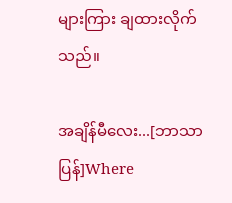များကြား ချထားလိုက်သည်။

အချိန်မီလေး...[ဘာသာပြန်]Where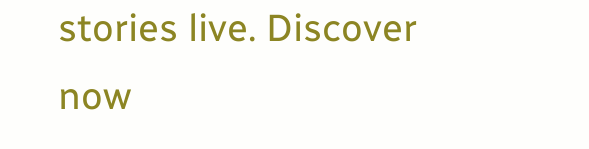stories live. Discover now